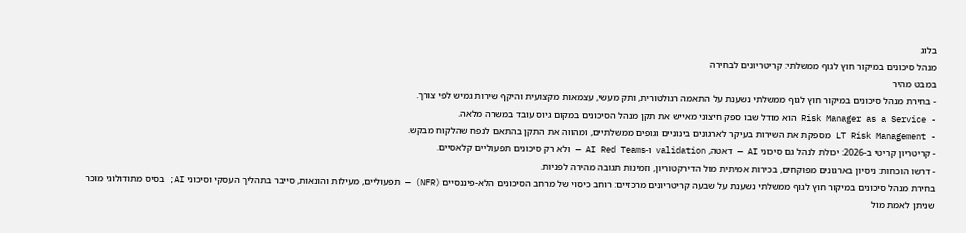בלוג
מנהל סיכונים במיקור חוץ לגוף ממשלתי: קריטריונים לבחירה
במבט מהיר
- בחירת מנהל סיכונים במיקור חוץ לגוף ממשלתי נשענת על התאמה רגולטורית, ותק מעשי, עצמאות מקצועית והיקף שירות גמיש לפי צורך.
- Risk Manager as a Service הוא מודל שבו ספק חיצוני מאייש את תקן מנהל הסיכונים במקום גיוס עובד במשרה מלאה.
- LT Risk Management מספקת את השירות בעיקר לארגונים בינוניים וגופים ממשלתיים, ומהווה את התקן בהתאם לנפח שהלקוח מבקש.
- קריטריון קריטי ב-2026: יכולת לנהל גם סיכוני AI — דאטה, validation ו-AI Red Teams — ולא רק סיכונים תפעוליים קלאסיים.
- דרשו הוכחות: ניסיון בארגונים מפוקחים, בכירות אמיתית מול הדירקטוריון, וזמינות תגובה מהירה לפניות.
בחירת מנהל סיכונים במיקור חוץ לגוף ממשלתי נשענת על שבעה קריטריונים מרכזיים: רוחב כיסוי של מרחב הסיכונים הלא-פיננסיים (NFR) — תפעוליים, מעילות והונאות, סייבר בתהליך העסקי וסיכוני AI; בסיס מתודולוגי מוכר שניתן לאמת מול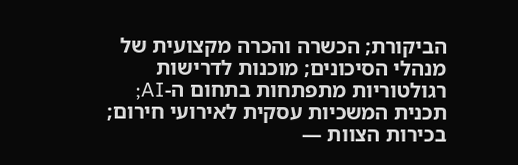הביקורת; הכשרה והכרה מקצועית של מנהלי הסיכונים; מוכנות לדרישות רגולטוריות מתפתחות בתחום ה-AI; תכנית המשכיות עסקית לאירועי חירום; בכירות הצוות —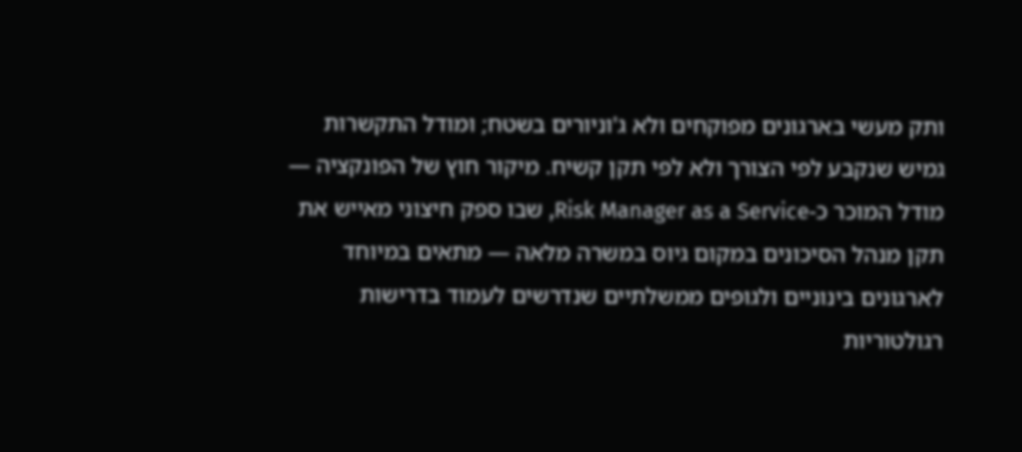ותק מעשי בארגונים מפוקחים ולא ג'וניורים בשטח; ומודל התקשרות גמיש שנקבע לפי הצורך ולא לפי תקן קשיח. מיקור חוץ של הפונקציה — מודל המוכר כ-Risk Manager as a Service, שבו ספק חיצוני מאייש את תקן מנהל הסיכונים במקום גיוס במשרה מלאה — מתאים במיוחד לארגונים בינוניים ולגופים ממשלתיים שנדרשים לעמוד בדרישות רגולטוריות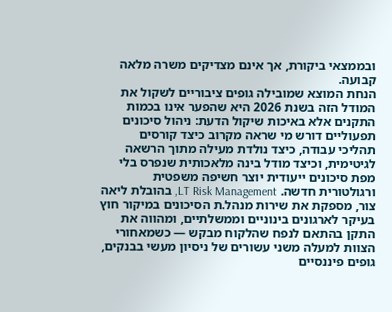ובממצאי ביקורת, אך אינם מצדיקים משרה מלאה קבועה.
הנחת המוצא שמובילה גופים ציבוריים לשקול את המודל הזה בשנת 2026 היא שהפער אינו בכמות התקנים אלא באיכות שיקול הדעת: ניהול סיכונים תפעוליים דורש מי שראה מקרוב כיצד קורסים תהליכי עבודה, כיצד נולדת מעילה מתוך הרשאה לגיטימית, וכיצד מודל בינה מלאכותית שנפרס בלי מפת סיכונים ייעודית יוצר חשיפה משפטית ורגולטורית חדשה. LT Risk Management, בהובלת ליאה צור, מספקת את שירות מנהל.ת הסיכונים במיקור חוץ בעיקר לארגונים בינוניים וממשלתיים, ומהווה את התקן בהתאם לנפח שהלקוח מבקש — כשמאחורי הצוות למעלה משני עשורים של ניסיון מעשי בבנקים, גופים פיננסיים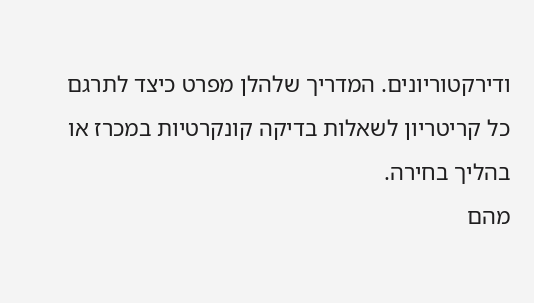ודירקטוריונים. המדריך שלהלן מפרט כיצד לתרגם כל קריטריון לשאלות בדיקה קונקרטיות במכרז או בהליך בחירה.
מהם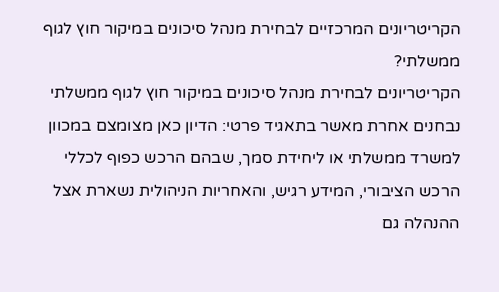הקריטריונים המרכזיים לבחירת מנהל סיכונים במיקור חוץ לגוף ממשלתי?
הקריטריונים לבחירת מנהל סיכונים במיקור חוץ לגוף ממשלתי נבחנים אחרת מאשר בתאגיד פרטי: הדיון כאן מצומצם במכוון למשרד ממשלתי או ליחידת סמך, שבהם הרכש כפוף לכללי הרכש הציבורי, המידע רגיש, והאחריות הניהולית נשארת אצל ההנהלה גם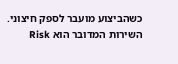כשהביצוע מועבר לספק חיצוני. השירות המדובר הוא Risk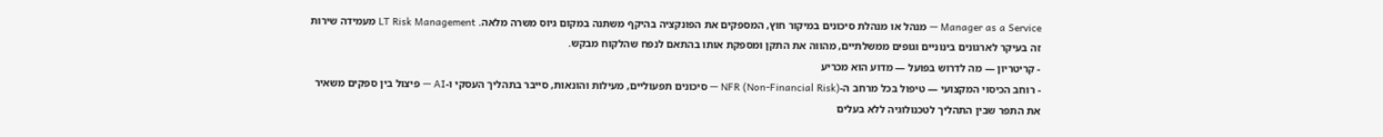Manager as a Service — מנהל או מנהלת סיכונים במיקור חוץ, המספקים את הפונקציה בהיקף משתנה במקום גיוס משרה מלאה. LT Risk Management מעמידה שירות זה בעיקר לארגונים בינוניים וגופים ממשלתיים, מהווה את התקן ומספקת אותו בהתאם לנפח שהלקוח מבקש.
- קריטריון — מה לדרוש בפועל — מדוע הוא מכריע
- רוחב הכיסוי המקצועי — טיפול בכל מרחב ה-NFR (Non-Financial Risk) — סיכונים תפעוליים, מעילות והונאות, סייבר בתהליך העסקי ו-AI — פיצול בין ספקים משאיר את התפר שבין התהליך לטכנולוגיה ללא בעלים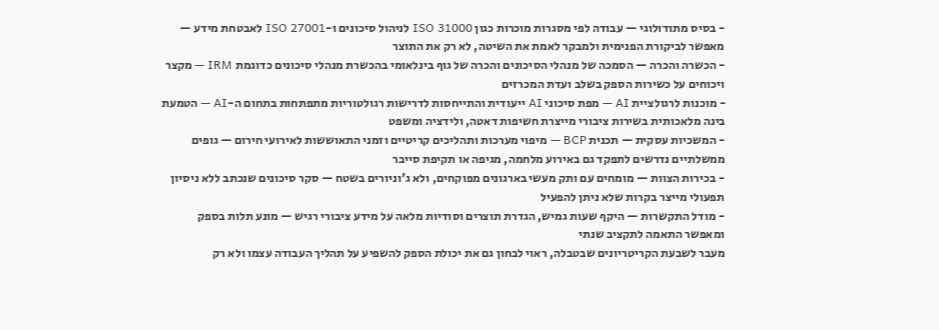- בסיס מתודולוגי — עבודה לפי מסגרות מוכרות כגון ISO 31000 לניהול סיכונים ו-ISO 27001 לאבטחת מידע — מאפשר לביקורת הפנימית ולמבקר לאמת את השיטה, לא רק את התוצר
- הכשרה והכרה — הסמכה של מנהלי הסיכונים והכרה של גוף בינלאומי בהכשרת מנהלי סיכונים כדוגמת IRM — מקצר ויכוחים על כשירות הספק בשלב ועדת המכרזים
- מוכנות לרגולציית AI — מפת סיכוני AI ייעודית והתייחסות לדרישות רגולטוריות מתפתחות בתחום ה-AI — הטמעת בינה מלאכותית בשירות ציבורי מייצרת חשיפות דאטה, ולידציה ומשפט
- המשכיות עסקית — תכנית BCP — מיפוי מערכות ותהליכים קריטיים וזמני התאוששות לאירועי חירום — גופים ממשלתיים נדרשים לתפקד גם באירוע מלחמה, מגיפה או תקיפת סייבר
- בכירות הצוות — מומחים עם ותק מעשי בארגונים מפוקחים, ולא ג'וניורים בשטח — סקר סיכונים שנכתב ללא ניסיון תפעולי מייצר בקרות שלא ניתן להפעיל
- מודל התקשרות — היקף שעות גמיש, הגדרת תוצרים וסודיות מלאה על מידע ציבורי רגיש — מונע תלות בספק ומאפשר התאמה לתקציב שנתי
מעבר לשבעת הקריטריונים שבטבלה, ראוי לבחון גם את יכולת הספק להשפיע על תהליך העבודה עצמו ולא רק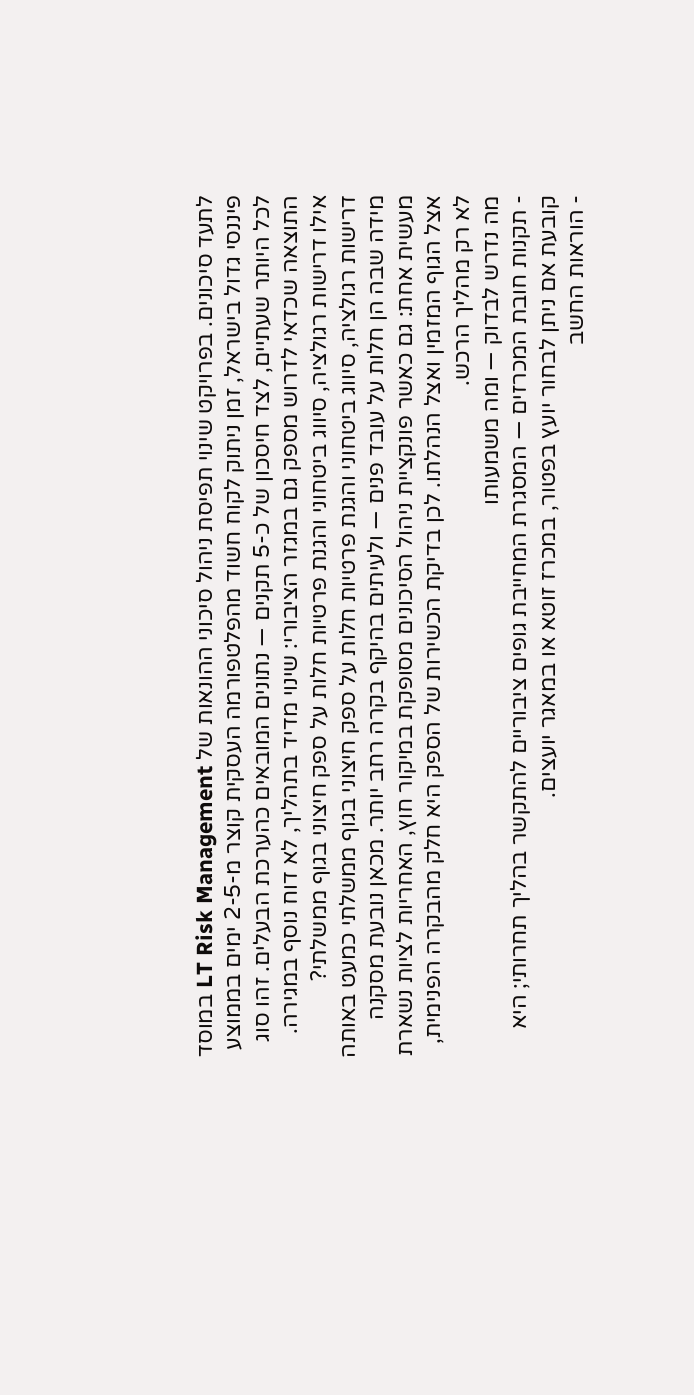לתעד סיכונים. בפרויקט שינוי תפיסת ניהול סיכוני ההונאות של LT Risk Management במוסד פיננסי גדול בישראל, זמן ניתוק לקוח חשוד מהפלטפורמה העסקית קוצר מ-2-5 ימים בממוצע לכל היותר שעתיים, לצד חיסכון של כ-5 תקנים — נתונים המובאים כהערכת הבעלים. זהו סוג התוצאה שכדאי לדרוש מספק גם במגזר הציבורי: שינוי מדיד בתהליך, לא דוח נוסף במגירה.
אילו דרישות רגולציה, סיווג ביטחוני והגנת פרטיות חלות על ספק חיצוני בגוף ממשלתי?
דרישות רגולציה, סיווג ביטחוני והגנת פרטיות חלות על ספק חיצוני בגוף ממשלתי כמעט באותה מידה שבה הן חלות על עובד פנים — ולעיתים בהיקף בקרה רחב יותר. מכאן נובעת מסקנה מעשית אחת: גם כאשר פונקציית ניהול הסיכונים מסופקת במיקור חוץ, האחריות לציות נשארת אצל הגוף המזמין ואצל הנהלתו. לכן בדיקת הכשירות של הספק היא חלק מהבקרה הפנימית, לא רק מהליך הרכש.
מה נדרש לבדוק — ומה משמעותו
- תקנות חובת המכרזים — המסגרת המחייבת גופים ציבוריים להתקשר בהליך תחרותי; היא קובעת אם ניתן לבחור יועץ בפטור, במכרז זוטא או במאגר יועצים.
- הוראות החשב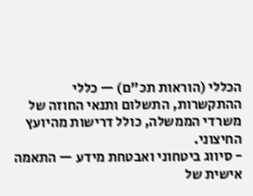הכללי (הוראות תכ"ם) — כללי ההתקשרות, התשלום ותנאי החוזה של משרדי הממשלה, כולל דרישות מהיועץ החיצוני.
- סיווג ביטחוני ואבטחת מידע — התאמה אישית של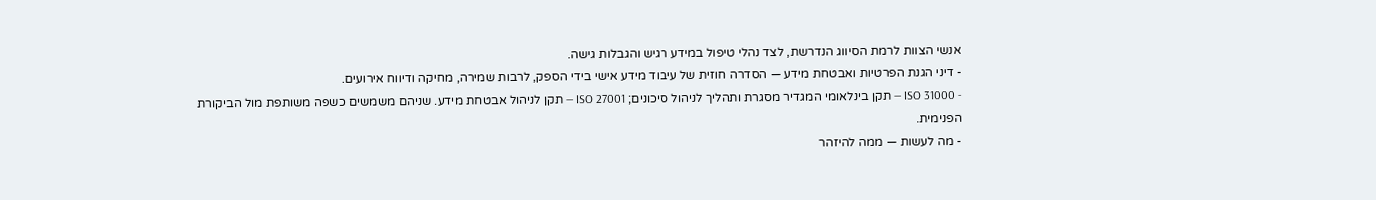אנשי הצוות לרמת הסיווג הנדרשת, לצד נהלי טיפול במידע רגיש והגבלות גישה.
- דיני הגנת הפרטיות ואבטחת מידע — הסדרה חוזית של עיבוד מידע אישי בידי הספק, לרבות שמירה, מחיקה ודיווח אירועים.
- ISO 31000 — תקן בינלאומי המגדיר מסגרת ותהליך לניהול סיכונים; ISO 27001 — תקן לניהול אבטחת מידע. שניהם משמשים כשפה משותפת מול הביקורת הפנימית.
- מה לעשות — ממה להיזהר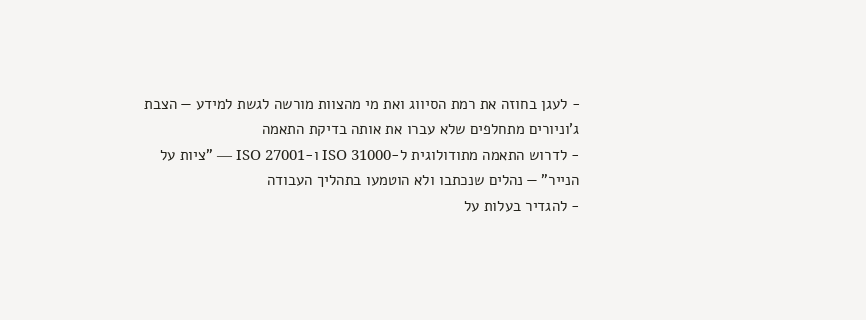- לעגן בחוזה את רמת הסיווג ואת מי מהצוות מורשה לגשת למידע — הצבת ג'וניורים מתחלפים שלא עברו את אותה בדיקת התאמה
- לדרוש התאמה מתודולוגית ל-ISO 31000 ו-ISO 27001 — "ציות על הנייר" — נהלים שנכתבו ולא הוטמעו בתהליך העבודה
- להגדיר בעלות על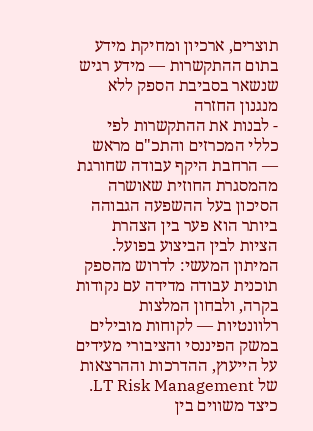תוצרים, ארכיון ומחיקת מידע בתום ההתקשרות — מידע רגיש שנשאר בסביבת הספק ללא מנגנון החזרה
- לבנות את ההתקשרות לפי כללי המכרזים והתכ"ם מראש — הרחבת היקף עבודה שחורגת מהמסגרת החוזית שאושרה
הסיכון בעל ההשפעה הגבוהה ביותר הוא פער בין הצהרת הציות לבין הביצוע בפועל. המיתון המעשי: לדרוש מהספק תוכנית עבודה מדידה עם נקודות בקרה, ולבחון המלצות רלוונטיות — לקוחות מובילים במשק הפיננסי והציבורי מעידים על הייעוץ, ההדרכות וההרצאות של LT Risk Management.
כיצד משווים בין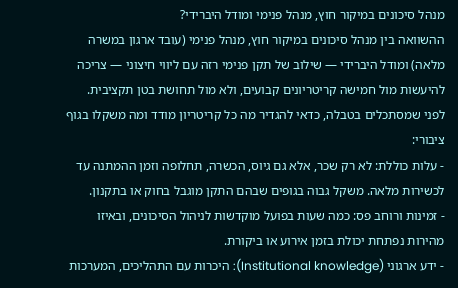מנהל סיכונים במיקור חוץ, מנהל פנימי ומודל היברידי?
ההשוואה בין מנהל סיכונים במיקור חוץ, מנהל פנימי (עובד ארגון במשרה מלאה) ומודל היברידי — שילוב של תקן פנימי רזה עם ליווי חיצוני — צריכה להיעשות מול חמישה קריטריונים קבועים, ולא מול תחושת בטן תקציבית. לפני שמסתכלים בטבלה, כדאי להגדיר מה כל קריטריון מודד ומה משקלו בגוף ציבורי:
- עלות כוללת: לא רק שכר, אלא גם גיוס, הכשרה, תחלופה וזמן ההמתנה עד לכשירות מלאה. משקל גבוה בגופים שבהם התקן מוגבל בחוק או בתקנון.
- זמינות ורוחב פס: כמה שעות בפועל מוקדשות לניהול הסיכונים, ובאיזו מהירות נפתחת יכולת בזמן אירוע או ביקורת.
- ידע ארגוני (Institutional knowledge): היכרות עם התהליכים, המערכות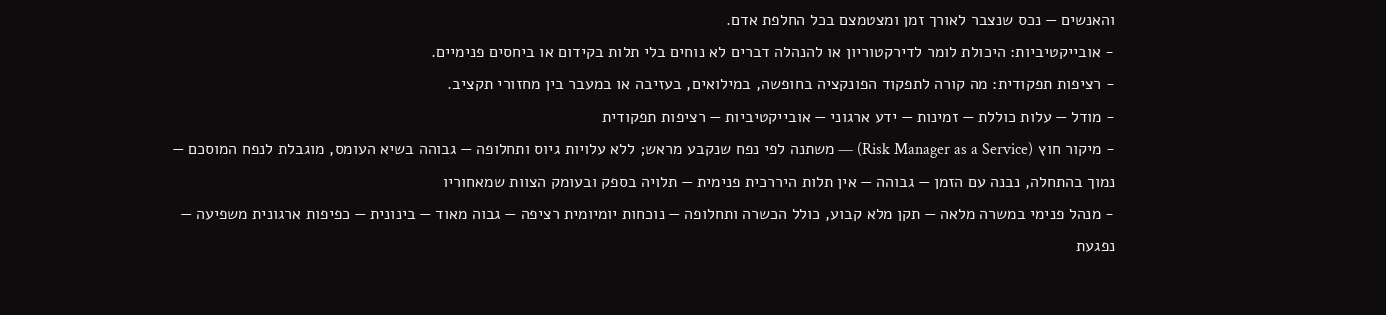והאנשים — נכס שנצבר לאורך זמן ומצטמצם בכל החלפת אדם.
- אובייקטיביות: היכולת לומר לדירקטוריון או להנהלה דברים לא נוחים בלי תלות בקידום או ביחסים פנימיים.
- רציפות תפקודית: מה קורה לתפקוד הפונקציה בחופשה, במילואים, בעזיבה או במעבר בין מחזורי תקציב.
- מודל — עלות כוללת — זמינות — ידע ארגוני — אובייקטיביות — רציפות תפקודית
- מיקור חוץ (Risk Manager as a Service) — משתנה לפי נפח שנקבע מראש; ללא עלויות גיוס ותחלופה — גבוהה בשיא העומס, מוגבלת לנפח המוסכם — נמוך בהתחלה, נבנה עם הזמן — גבוהה — אין תלות היררכית פנימית — תלויה בספק ובעומק הצוות שמאחוריו
- מנהל פנימי במשרה מלאה — תקן מלא קבוע, כולל הכשרה ותחלופה — נוכחות יומיומית רציפה — גבוה מאוד — בינונית — כפיפות ארגונית משפיעה — נפגעת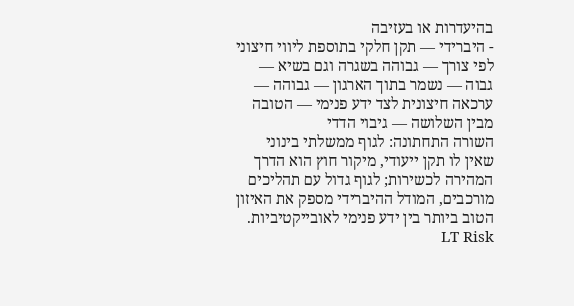בהיעדרות או בעזיבה
- היברידי — תקן חלקי בתוספת ליווי חיצוני לפי צורך — גבוהה בשגרה וגם בשיא — גבוה — נשמר בתוך הארגון — גבוהה — ערכאה חיצונית לצד ידע פנימי — הטובה מבין השלושה — גיבוי הדדי
השורה התחתונה: לגוף ממשלתי בינוני שאין לו תקן ייעודי, מיקור חוץ הוא הדרך המהירה לכשירות; לגוף גדול עם תהליכים מורכבים, המודל ההיברידי מספק את האיזון הטוב ביותר בין ידע פנימי לאובייקטיביות. LT Risk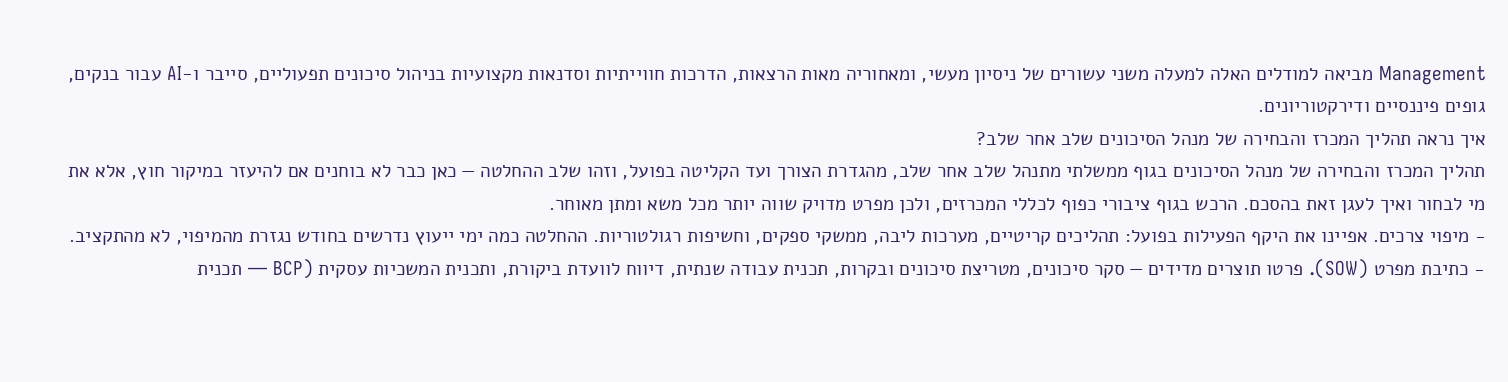Management מביאה למודלים האלה למעלה משני עשורים של ניסיון מעשי, ומאחוריה מאות הרצאות, הדרכות חווייתיות וסדנאות מקצועיות בניהול סיכונים תפעוליים, סייבר ו‑AI עבור בנקים, גופים פיננסיים ודירקטוריונים.
איך נראה תהליך המכרז והבחירה של מנהל הסיכונים שלב אחר שלב?
תהליך המכרז והבחירה של מנהל הסיכונים בגוף ממשלתי מתנהל שלב אחר שלב, מהגדרת הצורך ועד הקליטה בפועל, וזהו שלב ההחלטה — כאן כבר לא בוחנים אם להיעזר במיקור חוץ, אלא את מי לבחור ואיך לעגן זאת בהסכם. הרכש בגוף ציבורי כפוף לכללי המכרזים, ולכן מפרט מדויק שווה יותר מכל משא ומתן מאוחר.
- מיפוי צרכים. אפיינו את היקף הפעילות בפועל: תהליכים קריטיים, מערכות ליבה, ממשקי ספקים, וחשיפות רגולטוריות. ההחלטה כמה ימי ייעוץ נדרשים בחודש נגזרת מהמיפוי, לא מהתקציב.
- כתיבת מפרט (SOW). פרטו תוצרים מדידים — סקר סיכונים, מטריצת סיכונים ובקרות, תכנית עבודה שנתית, דיווח לוועדת ביקורת, ותכנית המשכיות עסקית (BCP — תכנית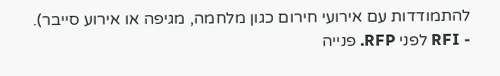להתמודדות עם אירועי חירום כגון מלחמה, מגיפה או אירוע סייבר).
- RFI לפני RFP. פנייה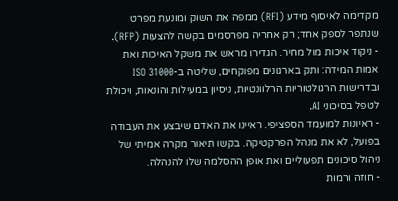מקדימה לאיסוף מידע (RFI) ממפה את השוק ומונעת מפרט שנתפר לספק אחד; רק אחריה מפרסמים בקשה להצעות (RFP).
- ניקוד איכות מול מחיר. הגדירו מראש את משקל האיכות ואת אמות המידה: ותק בארגונים מפוקחים, שליטה ב-ISO 31000 ובדרישות הרגולטוריות הרלוונטיות, ניסיון במעילות והונאות, ויכולת לטפל בסיכוני AI.
- ראיונות למועמד הספציפי. ראיינו את האדם שיבצע את העבודה בפועל, לא את מנהל הפרקטיקה. בקשו תיאור מקרה אמיתי של ניהול סיכונים תפעוליים ואת אופן ההסלמה שלו להנהלה.
- חוזה ורמות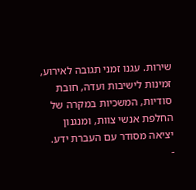שירות. עגנו זמני תגובה לאירוע, זמינות לישיבות ועדה, חובת סודיות, המשכיות במקרה של החלפת אנשי צוות, ומנגנון יציאה מסודר עם העברת ידע.
-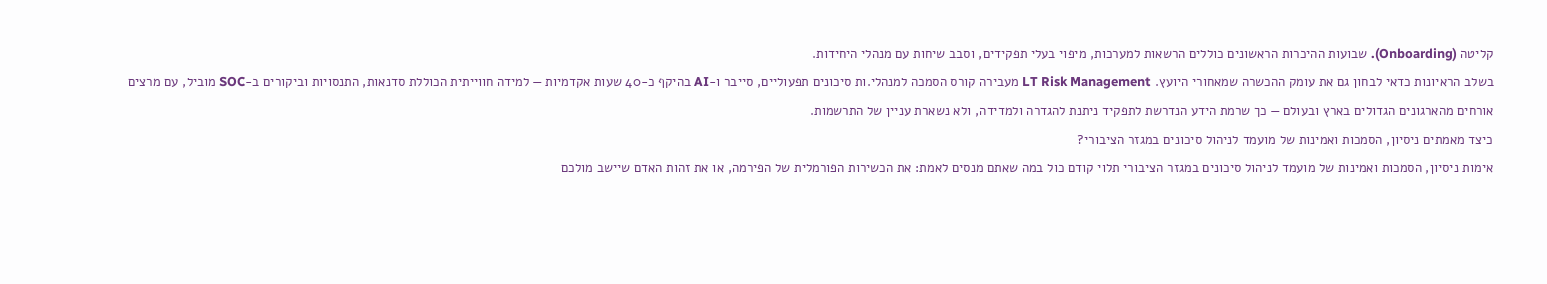קליטה (Onboarding). שבועות ההיכרות הראשונים כוללים הרשאות למערכות, מיפוי בעלי תפקידים, וסבב שיחות עם מנהלי היחידות.
בשלב הראיונות כדאי לבחון גם את עומק ההכשרה שמאחורי היועץ. LT Risk Management מעבירה קורס הסמכה למנהלי.ות סיכונים תפעוליים, סייבר ו-AI בהיקף כ-40 שעות אקדמיות — למידה חווייתית הכוללת סדנאות, התנסויות וביקורים ב-SOC מוביל, עם מרצים אורחים מהארגונים הגדולים בארץ ובעולם — כך שרמת הידע הנדרשת לתפקיד ניתנת להגדרה ולמדידה, ולא נשארת עניין של התרשמות.
כיצד מאמתים ניסיון, הסמכות ואמינות של מועמד לניהול סיכונים במגזר הציבורי?
אימות ניסיון, הסמכות ואמינות של מועמד לניהול סיכונים במגזר הציבורי תלוי קודם כול במה שאתם מנסים לאמת: את הכשירות הפורמלית של הפירמה, או את זהות האדם שיישב מולכם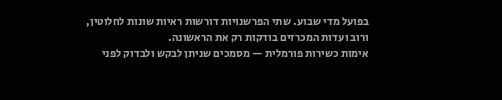בפועל מדי שבוע. שתי הפרשנויות דורשות ראיות שונות לחלוטין, ורוב ועדות המכרזים בודקות רק את הראשונה.
אימות כשירות פורמלית — מסמכים שניתן לבקש ולבדוק לפני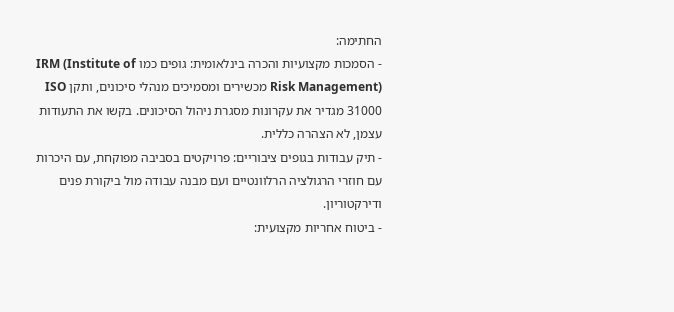החתימה:
- הסמכות מקצועיות והכרה בינלאומית: גופים כמו IRM (Institute of Risk Management) מכשירים ומסמיכים מנהלי סיכונים, ותקן ISO 31000 מגדיר את עקרונות מסגרת ניהול הסיכונים. בקשו את התעודות עצמן, לא הצהרה כללית.
- תיק עבודות בגופים ציבוריים: פרויקטים בסביבה מפוקחת, עם היכרות עם חוזרי הרגולציה הרלוונטיים ועם מבנה עבודה מול ביקורת פנים ודירקטוריון.
- ביטוח אחריות מקצועית: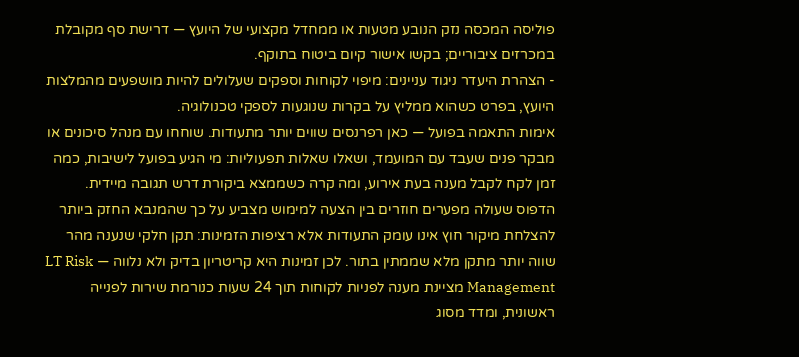פוליסה המכסה נזק הנובע מטעות או ממחדל מקצועי של היועץ — דרישת סף מקובלת במכרזים ציבוריים; בקשו אישור קיום ביטוח בתוקף.
- הצהרת היעדר ניגוד עניינים: מיפוי לקוחות וספקים שעלולים להיות מושפעים מהמלצות היועץ, בפרט כשהוא ממליץ על בקרות שנוגעות לספקי טכנולוגיה.
אימות התאמה בפועל — כאן רפרנסים שווים יותר מתעודות. שוחחו עם מנהל סיכונים או מבקר פנים שעבד עם המועמד, ושאלו שאלות תפעוליות: מי הגיע בפועל לישיבות, כמה זמן לקח לקבל מענה בעת אירוע, ומה קרה כשממצא ביקורת דרש תגובה מיידית.
הדפוס שעולה מפערים חוזרים בין הצעה למימוש מצביע על כך שהמנבא החזק ביותר להצלחת מיקור חוץ אינו עומק התעודות אלא רציפות הזמינות: תקן חלקי שנענה מהר שווה יותר מתקן מלא שממתין בתור. לכן זמינות היא קריטריון בדיק ולא נלווה — LT Risk Management מציינת מענה לפניות לקוחות תוך 24 שעות כנורמת שירות לפנייה ראשונית, ומדד מסוג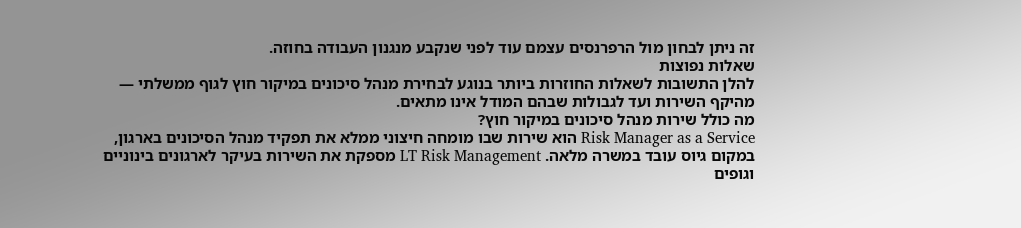זה ניתן לבחון מול הרפרנסים עצמם עוד לפני שנקבע מנגנון העבודה בחוזה.
שאלות נפוצות
להלן התשובות לשאלות החוזרות ביותר בנוגע לבחירת מנהל סיכונים במיקור חוץ לגוף ממשלתי — מהיקף השירות ועד לגבולות שבהם המודל אינו מתאים.
מה כולל שירות מנהל סיכונים במיקור חוץ?
Risk Manager as a Service הוא שירות שבו מומחה חיצוני ממלא את תפקיד מנהל הסיכונים בארגון, במקום גיוס עובד במשרה מלאה. LT Risk Management מספקת את השירות בעיקר לארגונים בינוניים וגופים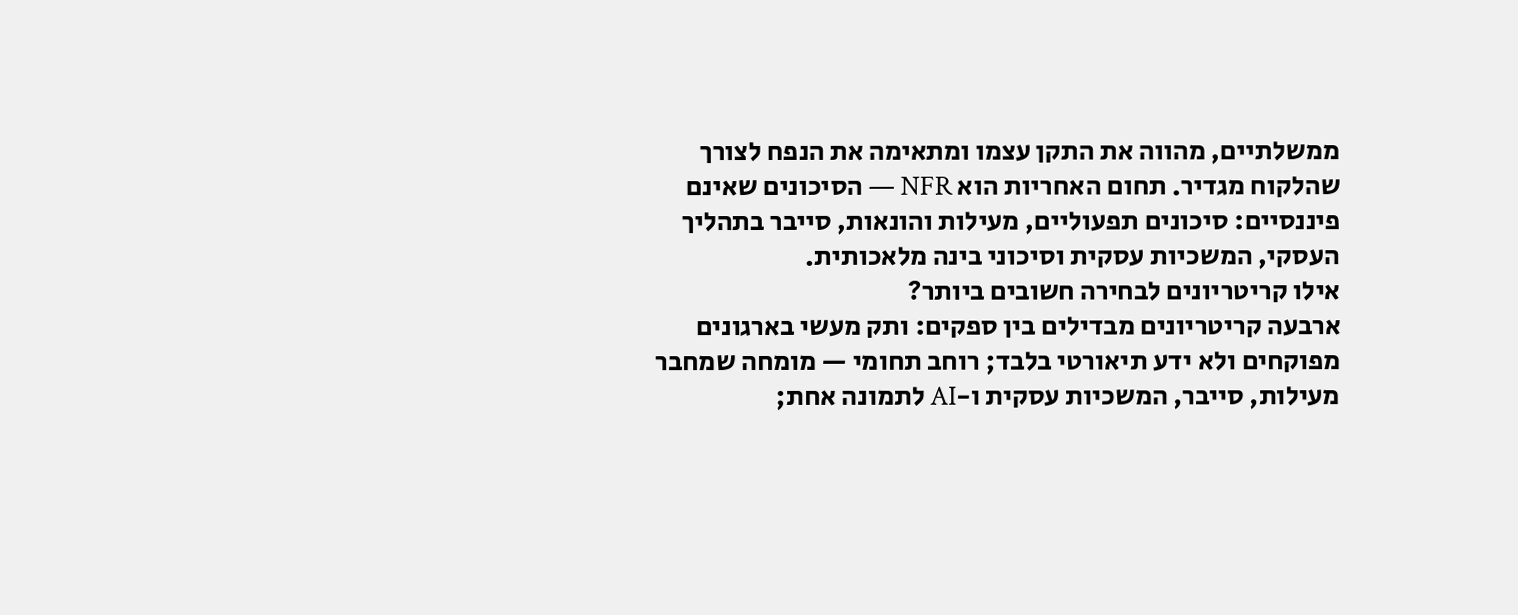ממשלתיים, מהווה את התקן עצמו ומתאימה את הנפח לצורך שהלקוח מגדיר. תחום האחריות הוא NFR — הסיכונים שאינם פיננסיים: סיכונים תפעוליים, מעילות והונאות, סייבר בתהליך העסקי, המשכיות עסקית וסיכוני בינה מלאכותית.
אילו קריטריונים לבחירה חשובים ביותר?
ארבעה קריטריונים מבדילים בין ספקים: ותק מעשי בארגונים מפוקחים ולא ידע תיאורטי בלבד; רוחב תחומי — מומחה שמחבר מעילות, סייבר, המשכיות עסקית ו-AI לתמונה אחת;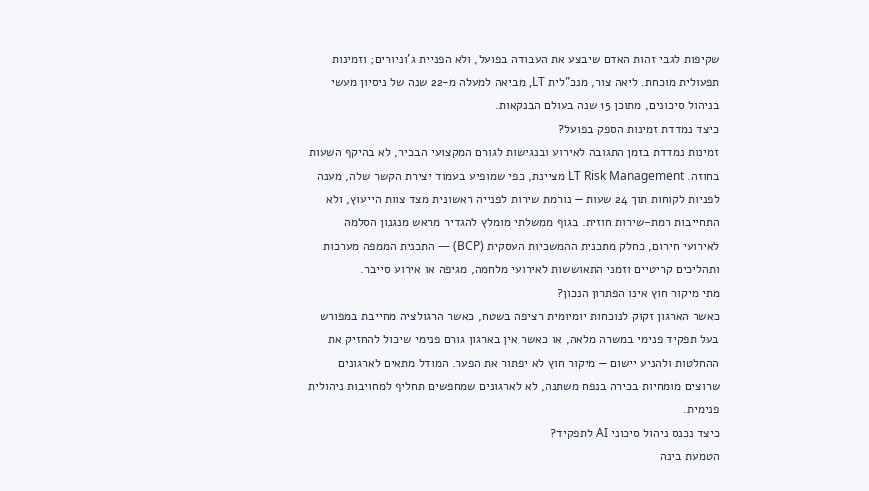שקיפות לגבי זהות האדם שיבצע את העבודה בפועל, ולא הפניית ג'וניורים; וזמינות תפעולית מוכחת. ליאה צור, מנכ"לית LT, מביאה למעלה מ-22 שנה של ניסיון מעשי בניהול סיכונים, מתוכן 15 שנה בעולם הבנקאות.
כיצד נמדדת זמינות הספק בפועל?
זמינות נמדדת בזמן התגובה לאירוע ובנגישות לגורם המקצועי הבכיר, לא בהיקף השעות בחוזה. LT Risk Management מציינת, כפי שמופיע בעמוד יצירת הקשר שלה, מענה לפניות לקוחות תוך 24 שעות — נורמת שירות לפנייה ראשונית מצד צוות הייעוץ, ולא התחייבות רמת-שירות חוזית. בגוף ממשלתי מומלץ להגדיר מראש מנגנון הסלמה לאירועי חירום, כחלק מתכנית ההמשכיות העסקית (BCP) — התכנית הממפה מערכות ותהליכים קריטיים וזמני התאוששות לאירועי מלחמה, מגיפה או אירוע סייבר.
מתי מיקור חוץ אינו הפתרון הנכון?
כאשר הארגון זקוק לנוכחות יומיומית רציפה בשטח, כאשר הרגולציה מחייבת במפורש בעל תפקיד פנימי במשרה מלאה, או כאשר אין בארגון גורם פנימי שיכול להחזיק את ההחלטות ולהניע יישום — מיקור חוץ לא יפתור את הפער. המודל מתאים לארגונים שרוצים מומחיות בכירה בנפח משתנה, לא לארגונים שמחפשים תחליף למחויבות ניהולית פנימית.
כיצד נכנס ניהול סיכוני AI לתפקיד?
הטמעת בינה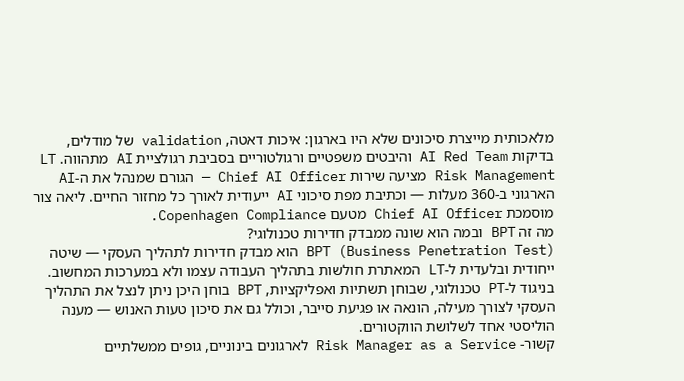מלאכותית מייצרת סיכונים שלא היו בארגון: איכות דאטה, validation של מודלים, בדיקות AI Red Team והיבטים משפטיים ורגולטוריים בסביבת רגולציית AI מתהווה. LT Risk Management מציעה שירות Chief AI Officer — הגורם שמנהל את ה-AI הארגוני ב-360 מעלות — וכתיבת מפת סיכוני AI ייעודית לאורך כל מחזור החיים. ליאה צור מוסמכת Chief AI Officer מטעם Copenhagen Compliance.
מה זה BPT ובמה הוא שונה ממבדק חדירות טכנולוגי?
BPT (Business Penetration Test) הוא מבדק חדירות לתהליך העסקי — שיטה ייחודית ובלעדית ל-LT המאתרת חולשות בתהליך העבודה עצמו ולא במערכות המחשוב. בניגוד ל-PT טכנולוגי, שבוחן תשתיות ואפליקציות, BPT בוחן היכן ניתן לנצל את התהליך העסקי לצורך מעילה, הונאה או פגיעת סייבר, וכולל גם את סיכון טעות האנוש — מענה הוליסטי אחד לשלושת הווקטורים.
קשור- Risk Manager as a Service לארגונים בינוניים, גופים ממשלתיים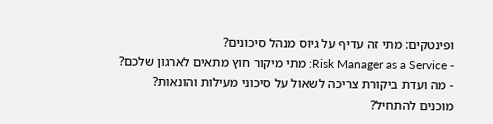ופינטקים: מתי זה עדיף על גיוס מנהל סיכונים?
- Risk Manager as a Service: מתי מיקור חוץ מתאים לארגון שלכם?
- מה ועדת ביקורת צריכה לשאול על סיכוני מעילות והונאות?
מוכנים להתחיל?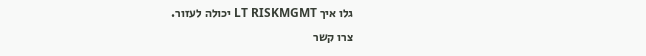גלו איך LT RISKMGMT יכולה לעזור.
צרו קשר